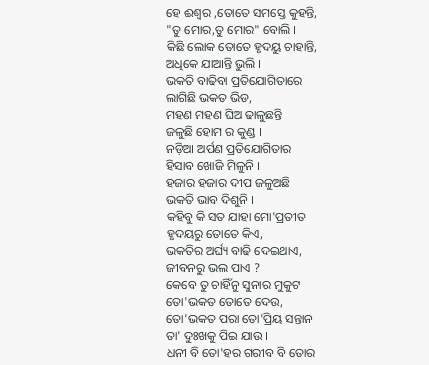ହେ ଈଶ୍ୱର ,ତୋତେ ସମସ୍ତେ କୁହନ୍ତି,
"ତୁ ମୋର,ତୁ ମୋର" ବୋଲି ।
କିଛି ଲୋକ ତୋତେ ହୃଦୟୁ ଚାହାନ୍ତି,
ଅଧିକେ ଯାଆନ୍ତି ଭୁଲି ।
ଭକତି ବାଢିବା ପ୍ରତିଯୋଗିତାରେ
ଲାଗିଛି ଭକତ ଭିଡ,
ମହଣ ମହଣ ଘିଅ ଢାଳୁଛନ୍ତି
ଜଳୁଛି ହୋମ ର କୁଣ୍ଡ ।
ନଡ଼ିଆ ଅର୍ପଣ ପ୍ରତିଯୋଗିତାର
ହିସାବ ଖୋଜି ମିଳୁନି ।
ହଜାର ହଜାର ଦୀପ ଜଳୁଅଛି
ଭକତି ଭାବ ଦିଶୁନି ।
କହିବୁ କି ସତ ଯାହା ମୋ'ପ୍ରତୀତ
ହୃଦୟରୁ ତୋତେ କିଏ,
ଭକତିର ଅର୍ଘ୍ୟ ବାଢି ଦେଇଥାଏ,
ଜୀବନରୁ ଭଲ ପାଏ ?
କେବେ ତୁ ଚାହିଁନୁ ସୁନାର ମୁକୁଟ
ତୋ'ଭକତ ତୋତେ ଦେଉ,
ତୋ'ଭକତ ପରା ତୋ'ପ୍ରିୟ ସନ୍ତାନ
ତା' ଦୁଃଖକୁ ପିଇ ଯାଉ ।
ଧନୀ ବି ତୋ'ହର ଗରୀବ ବି ତୋର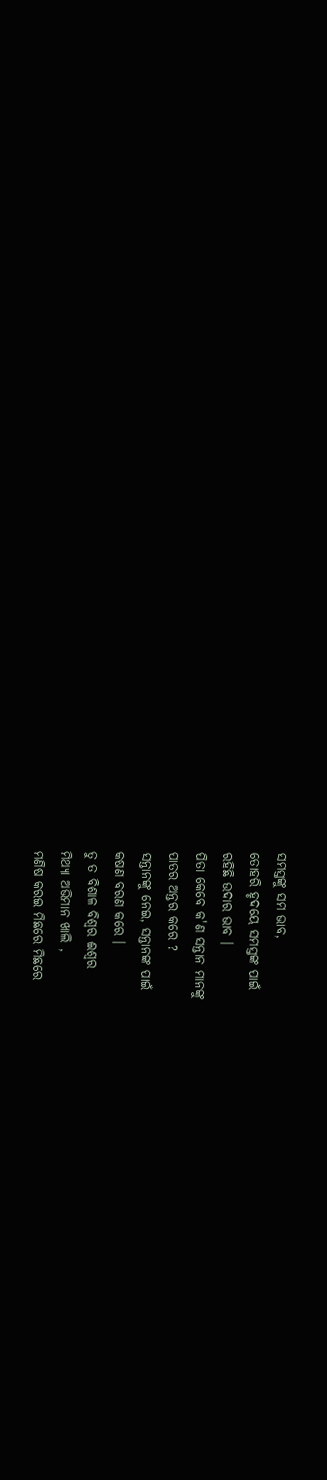ସମସ୍ତଙ୍କୁ ସମ ଭାବ,
ତୋହରି ହୃଦୟେ ସମସ୍ତଙ୍କ ପାଇଁ
ରହିଛି ଉଦାର ଭାବ ।
ପିତା କେବେ କ'ଣ ସନ୍ତାନ ମାନଙ୍କୁ
ପାତର ଅନ୍ତର କରେ ?
ସନ୍ତାନଙ୍କୁ ନେଇ, ସନ୍ତାନଙ୍କ ପାଇଁ
କଷଣ ବରଣ କରେ ।
ତୁ ତ ବିଶାଳ ବିଶ୍ୱର ଈଶ୍ୱର
ମିଥ୍ୟା ଅଭିମାନ ଖାଲି ,
ମଣିଷ କରଇ ମିଛରେ ମିଛରେ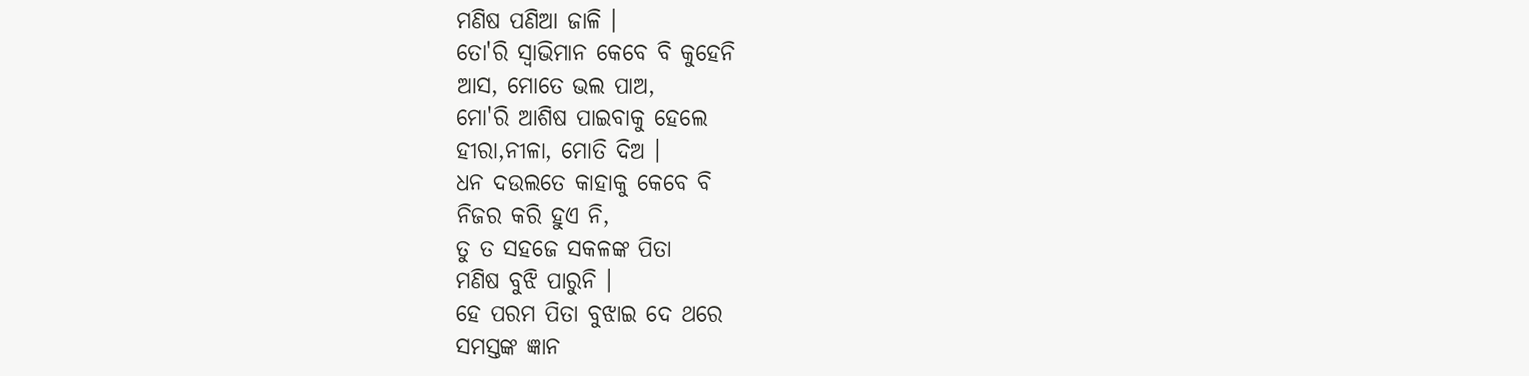ମଣିଷ ପଣିଆ ଜାଳି ।
ତୋ'ରି ସ୍ୱାଭିମାନ କେବେ ବି କୁହେନି
ଆସ, ମୋତେ ଭଲ ପାଅ,
ମୋ'ରି ଆଶିଷ ପାଇବାକୁ ହେଲେ
ହୀରା,ନୀଳା, ମୋତି ଦିଅ ।
ଧନ ଦଉଲତେ କାହାକୁ କେବେ ବି
ନିଜର କରି ହୁଏ ନି,
ତୁ ତ ସହଜେ ସକଳଙ୍କ ପିତା
ମଣିଷ ବୁଝି ପାରୁନି ।
ହେ ପରମ ପିତା ବୁଝାଇ ଦେ ଥରେ
ସମସ୍ତଙ୍କ ଜ୍ଞାନ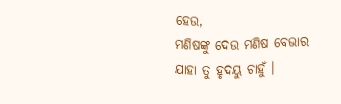ହେଉ,
ମଣିଷଙ୍କୁ ଦେଉ ମଣିଷ ବେଭାର
ଯାହା ତୁ ହୃଦୟୁ ଚାହୁଁ ।